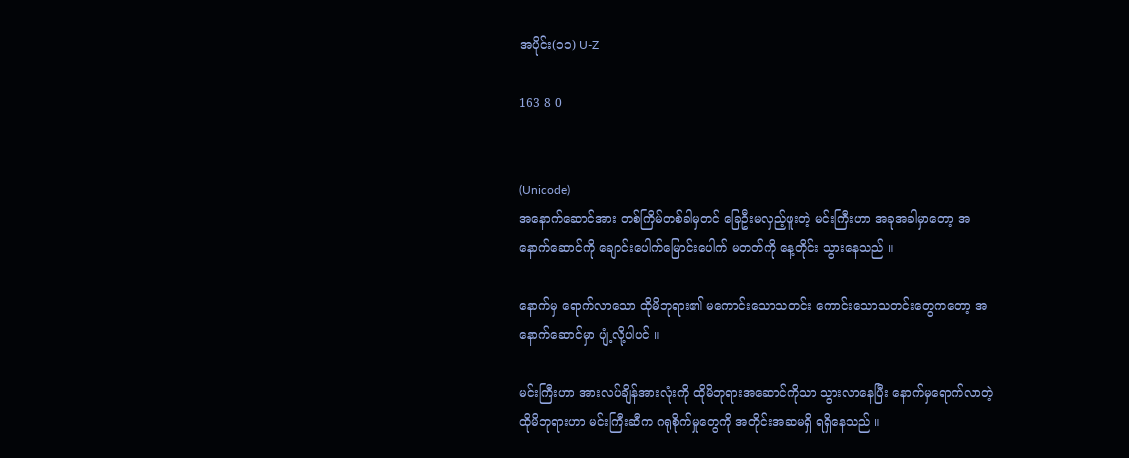အပိုင်း(၁၁) U-Z

163 8 0


(Unicode)
အနောက်ဆောင်အား တစ်ကြိမ်တစ်ခါမှတင် ခြေဦးမလှည့်ဖူးတဲ့ မင်းကြီးဟာ အခုအခါမှာတော့ အနောက်ဆောင်ကို ချောင်းပေါက်မြောင်းပေါက် မတတ်ကို နေ့တိုင်း သွားနေသည် ။

နောက်မှ ရောက်လာသော ထိုမိဘုရား၏ မကောင်းသောသတင်း ကောင်းသောသတင်းတွေကတော့ အနောက်ဆောင်မှာ ပျံ့လို့ပါပင် ။

မင်းကြီးဟာ အားလပ်ချိန်အားလုံးကို ထိုမိဘုရားအဆောင်ကိုသာ သွားလာနေပြီး နောက်မှရောက်လာတဲ့ ထိုမိဘုရားဟာ မင်းကြီးဆီက ဂရုစိုက်မှုတွေကို အတိုင်းအဆမရှိ ရရှိနေသည် ။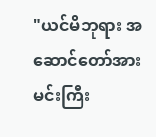"ယင်မိဘုရား အဆောင်တော်အား မင်းကြီး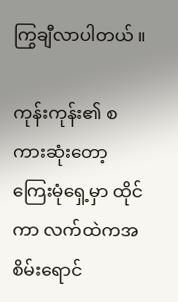ကြွချီလာပါတယ် ။

ကုန်းကုန်း၏ စကားဆုံးတော့ ကြေးမုံရှေ့မှာ ထိုင်ကာ လက်ထဲကအစိမ်းရောင်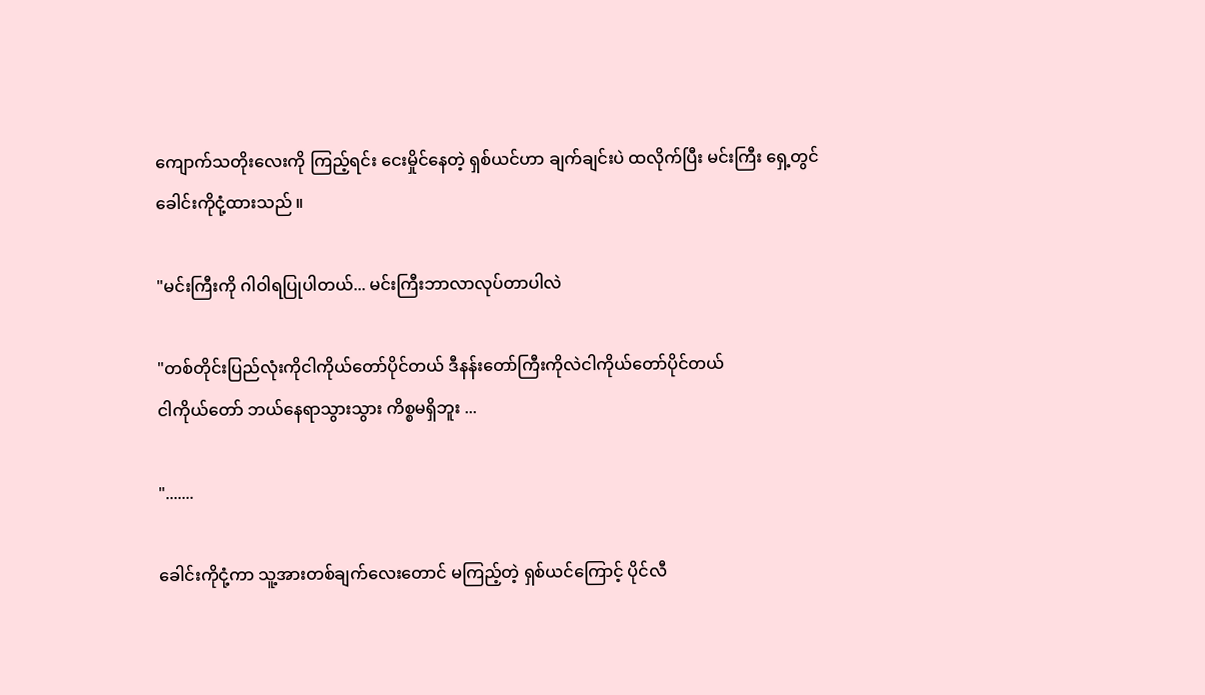ကျောက်သတိုးလေးကို ကြည့်ရင်း ငေးမှိုင်နေတဲ့ ရှစ်ယင်ဟာ ချက်ချင်းပဲ ထလိုက်ပြီး မင်းကြီး ရှေ့တွင် ခေါင်းကိုငုံ့ထားသည် ။

"မင်းကြီးကို ဂါဝါရပြုပါတယ်... မင်းကြီးဘာလာလုပ်တာပါလဲ

"တစ်တိုင်းပြည်လုံးကိုငါကိုယ်တော်ပိုင်တယ် ဒီနန်းတော်ကြီးကိုလဲငါကိုယ်တော်ပိုင်တယ်
ငါကိုယ်တော် ဘယ်နေရာသွားသွား ကိစ္စမရှိဘူး ...

".......

ခေါင်းကိုငုံ့ကာ သူ့အားတစ်ချက်လေးတောင် မကြည့်တဲ့ ရှစ်ယင်ကြောင့် ပိုင်လီ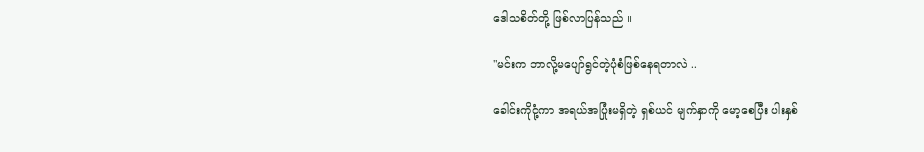ဒေါသစိတ်တို့ ဖြစ်လာပြန်သည် ။

"မင်းက ဘာလို့မပျော်ရွင်တဲ့ပုံစံဖြစ်နေရတာလဲ ..

ခေါင်းကိုငုံ့ကာ အရယ်အပြုံးမရှိတဲ့ ရှစ်ယင် မျက်နှာကို မော့စေပြီး ပါးနှစ်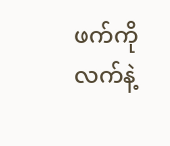ဖက်ကို လက်နဲ့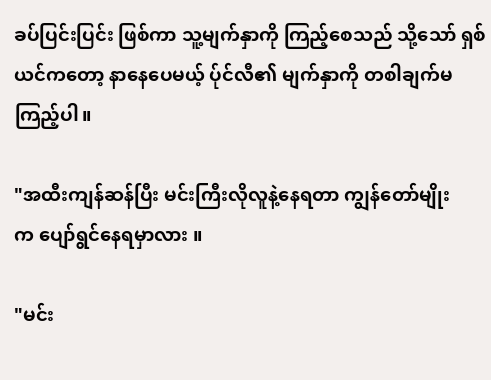ခပ်ပြင်းပြင်း ဖြစ်ကာ သူ့မျက်နှာကို ကြည့်စေသည် သို့သော် ရှစ်ယင်ကတော့ နာနေပေမယ့် ပ်ုင်လီ၏ မျက်နှာကို တစါချက်မကြည့်ပါ။

"အထီးကျန်ဆန်ပြီး မင်းကြီးလိုလူနဲ့နေရတာ ကျွန်တော်မျိုးက ‌ပျော်ရွင်နေရမှာလား ။

"မင်း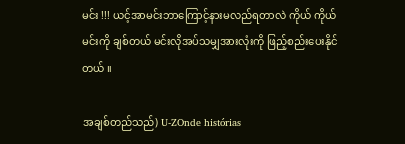မင်း !!! ယင့်အာမင်းဘာကြောင့်နားမလည်ရတာလဲ ကိုယ် ကိုယ်မင်းကို ချစ်တယ် မင်းလိုအပ်သမျှအားလုံးကို ဖြည့်စည်းပေးနိုင်တယ် ။

အချစ်တည်သည်) U-ZOnde histórias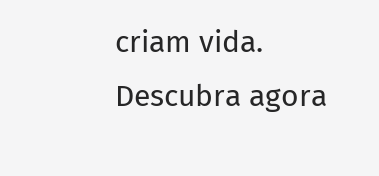criam vida. Descubra agora